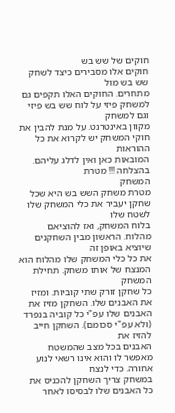חוקים של שש בש
חוקים אלו מסבירים כיצד לשחק שש בש מול
מתחרים. החוקים האלו תקפים גם למשחק פיזי על לוח שש בש פיזי וגם למשחק
מקוון באינטרנט. על מנת להבין את חוקי המשחק יש לקרוא את כל ההוראות
המובאות כאן ואין לדלג עליהם. בהצלחה !!! מטרת
המשחק
מטרת משחק השש בש היא שכל שחקן יעביר את כלי המשחק שלו לשטח שלו
בלוח המשחק, ואז להוציאם מהלוח. הראשון מבין השחקנים שיוציא באופן זה
את כל כלי המשחק שלו מהלוח הוא המנצח של אותו משחק. תחילת
המשחק
כל שחקן זורק שתי קוביות. ומזיז את האבנים שלו. השחקן מזיז את
האבנים שלו עפ"י כל קוביה בנפרד (ולא עפ"י סכומם). השחקן חייב להזיז את
האבנים בכל מצב שהמשטח מאפשר לו והוא אינו רשאי לנוע אחורה. כדי לנצח
במשחק צריך השחקן להכניס את כל האבנים שלו לבסיסו לאחר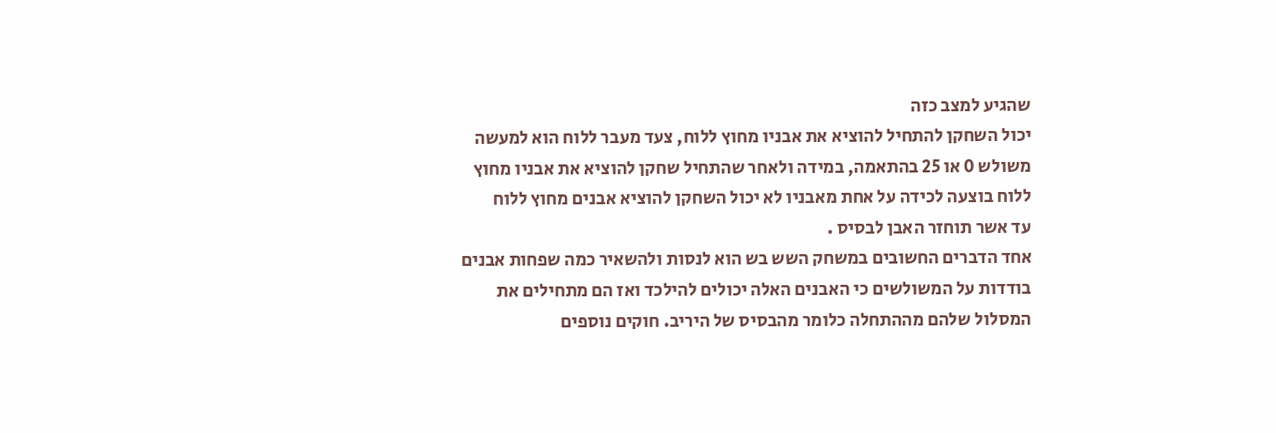שהגיע למצב כזה
יכול השחקן להתחיל להוציא את אבניו מחוץ ללוח, צעד מעבר ללוח הוא למעשה
משולש 0 או 25 בהתאמה, במידה ולאחר שהתחיל שחקן להוציא את אבניו מחוץ
ללוח בוצעה לכידה על אחת מאבניו לא יכול השחקן להוציא אבנים מחוץ ללוח
עד אשר תוחזר האבן לבסיס .
אחד הדברים החשובים במשחק השש בש הוא לנסות ולהשאיר כמה שפחות אבנים
בודדות על המשולשים כי האבנים האלה יכולים להילכד ואז הם מתחילים את
המסלול שלהם מההתחלה כלומר מהבסיס של היריב. חוקים נוספים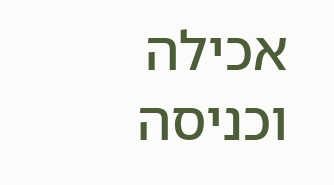אכילה וכניסה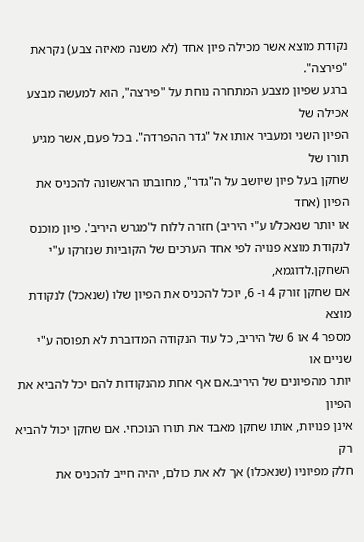נקודת מוצא אשר מכילה פיון אחד (לא משנה מאיזה צבע) נקראת "פירצה".
ברגע שפיון מצבע המתחרה נוחת על "פירצה", הוא למעשה מבצע אכילה של
הפיון השני ומעביר אותו אל "גדר ההפרדה". בכל פעם, אשר מגיע תורו של
שחקן בעל פיון שיושב על ה"גדר", מחובתו הראשונה להכניס את הפיון (אחד
או יותר שנאכל/ו ע"י היריב) חזרה ללוח ל'מגרש היריב'. פיון מוכנס
לנקודת מוצא פנויה לפי אחד הערכים של הקוביות שנזרקו ע"י השחקן.לדוגמא,
אם שחקן זורק 4 ו- 6, יוכל להכניס את הפיון שלו (שנאכל) לנקודת מוצא
מספר 4 או 6 של היריב, כל עוד הנקודה המדוברת לא תפוסה ע"י שניים או
יותר מהפיונים של היריב.אם אף אחת מהנקודות להם יכל להביא את הפיון
אינן פנויות, אותו שחקן מאבד את תורו הנוכחי. אם שחקן יכול להביא רק
חלק מפיוניו (שנאכלו) אך לא את כולם, יהיה חייב להכניס את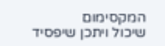המקסימום
שיכול ויתכן שיפסיד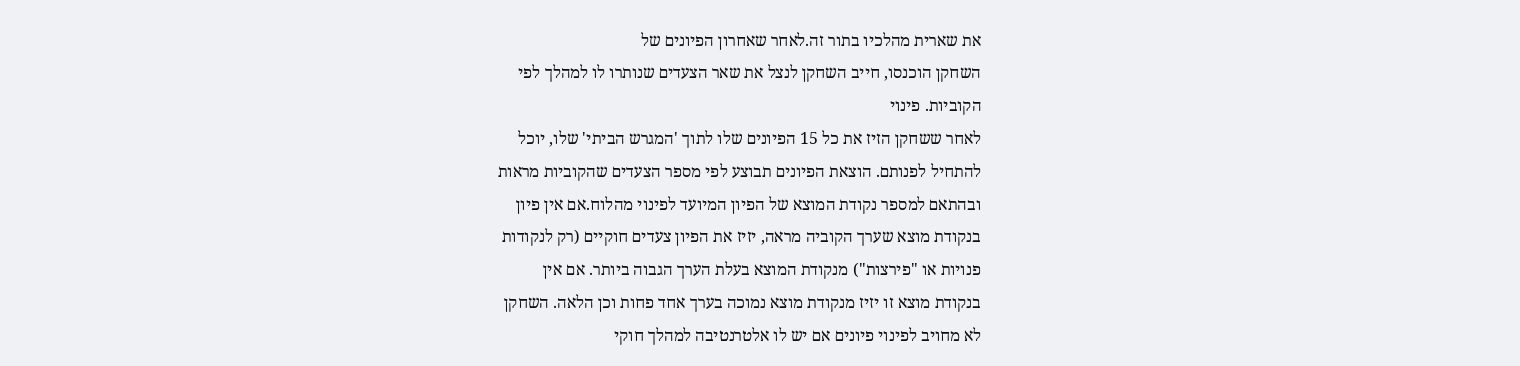את שארית מהלכיו בתור זה.לאחר שאחרון הפיונים של
השחקן הוכנסו, חייב השחקן לנצל את שאר הצעדים שנותרו לו למהלך לפי
הקוביות. פינוי
לאחר ששחקן הזיז את כל 15 הפיונים שלו לתוך 'המגרש הביתי' שלו, יוכל
להתחיל לפנותם. הוצאת הפיונים תבוצע לפי מספר הצעדים שהקוביות מראות
ובהתאם למספר נקודת המוצא של הפיון המיועד לפינוי מהלוח.אם אין פיון
בנקודת מוצא שערך הקוביה מראה, יזיז את הפיון צעדים חוקיים (רק לנקודות
פנויות או "פירצות") מנקודת המוצא בעלת הערך הגבוה ביותר. אם אין
בנקודת מוצא זו יזיז מנקודת מוצא נמוכה בערך אחד פחות וכן הלאה. השחקן
לא מחויב לפינוי פיונים אם יש לו אלטרנטיבה למהלך חוקי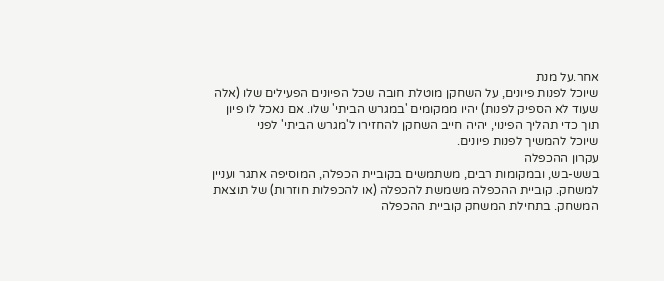אחר.על מנת
שיוכל לפנות פיונים, על השחקן מוטלת חובה שכל הפיונים הפעילים שלו (אלה
שעוד לא הספיק לפנות) יהיו ממקומים 'במגרש הביתי' שלו. אם נאכל לו פיון
תוך כדי תהליך הפינוי, יהיה חייב השחקן להחזירו ל'מגרש הביתי' לפני
שיוכל להמשיך לפנות פיונים.
עקרון ההכפלה
בשש-בש, ובמקומות רבים, משתמשים בקוביית הכפלה, המוסיפה אתגר ועניין
למשחק. קוביית ההכפלה משמשת להכפלה (או להכפלות חוזרות) של תוצאת
המשחק. בתחילת המשחק קוביית ההכפלה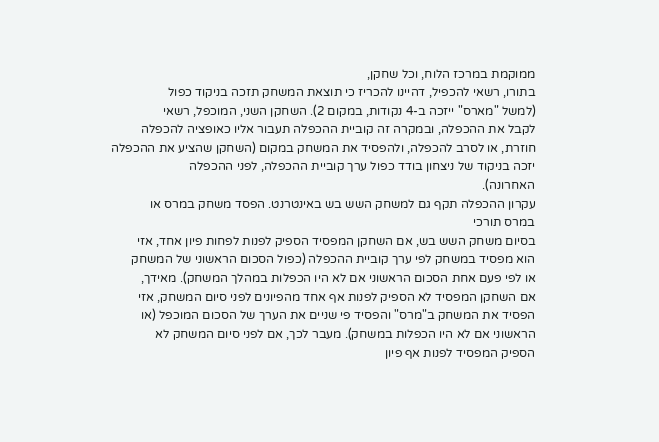ממוקמת במרכז הלוח, וכל שחקן,
בתורו, רשאי להכפיל, דהיינו להכריז כי תוצאת המשחק תזכה בניקוד כפול
(למשל "מארס" ייזכה ב-4 נקודות, במקום 2). השחקן השני, המוכפל, רשאי
לקבל את ההכפלה, ובמקרה זה קוביית ההכפלה תעבור אליו כאופציה להכפלה
חוזרת, או לסרב להכפלה, ולהפסיד את המשחק במקום (השחקן שהציע את ההכפלה
יזכה בניקוד של ניצחון בודד כפול ערך קוביית ההכפלה, לפני ההכפלה
האחרונה).
עקרון ההכפלה תקף גם למשחק השש בש באינטרנט. הפסד משחק במרס או
במרס תורכי
בסיום משחק השש בש, אם השחקן המפסיד הספיק לפנות לפחות פיון אחד, אזי
הוא מפסיד במשחק לפי ערך קוביית ההכפלה (כפול הסכום הראשוני של המשחק
או לפי פעם אחת הסכום הראשוני אם לא היו הכפלות במהלך המשחק). מאידך,
אם השחקן המפסיד לא הספיק לפנות אף אחד מהפיונים לפני סיום המשחק, אזי
הפסיד את המשחק ב"מרס" והפסיד פי שניים את הערך של הסכום המוכפל (או
הראשוני אם לא היו הכפלות במשחק). מעבר לכך, אם לפני סיום המשחק לא
הספיק המפסיד לפנות אף פיון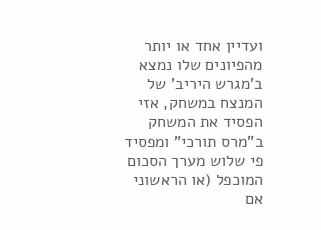ועדיין אחד או יותר מהפיונים שלו נמצא
ב'מגרש היריב' של המנצח במשחק, אזי הפסיד את המשחק ב"מרס תורכי" ומפסיד
פי שלוש מערך הסכום המוכפל (או הראשוני אם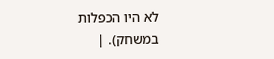לא היו הכפלות במשחק). |